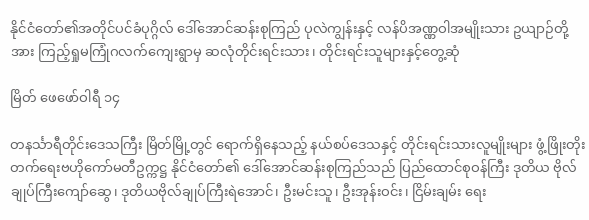နိုင်ငံတော်၏အတိုင်ပင်ခံပုဂ္ဂိလ် ဒေါ်အောင်ဆန်းစုကြည် ပုလဲကျွန်းနှင့် လန်ပိအဏ္ဏဝါအမျိုးသား ဥယျာဉ်တို့အား ကြည့်ရှုမကြုံဂလက်ကျေးရွာမှ ဆလုံတိုင်းရင်းသား၊ တိုင်းရင်းသူများနှင့်တွေ့ဆုံ

မြိတ် ဖေဖော်ဝါရီ ၁၄

တနင်္သာရီတိုင်းဒေသကြီး မြိတ်မြို့တွင် ရောက်ရှိနေသည့် နယ်စပ်ဒေသနှင့် တိုင်းရင်းသားလူမျိုးများ ဖွံ့ဖြိုးတိုးတက်ရေးဗဟိုကော်မတီဥက္ကဋ္ဌ နိုင်ငံတော်၏ ဒေါ်အောင်ဆန်းစုကြည်သည် ပြည်ထောင်စုဝန်ကြီး ဒုတိယ ဗိုလ်ချုပ်ကြီးကျော်ဆွေ၊ ဒုတိယဗိုလ်ချုပ်ကြီးရဲအောင်၊ ဦးမင်းသူ၊ ဦးအုန်းဝင်း၊ ငြိမ်းချမ်း ရေး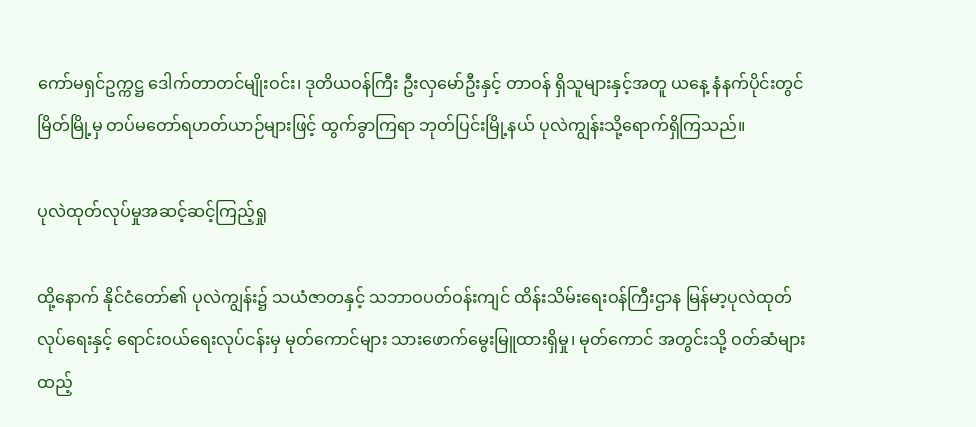ကော်မရှင်ဥက္ကဋ္ဌ ဒေါက်တာတင်မျိုးဝင်း၊ ဒုတိယဝန်ကြီး ဦးလှမော်ဦးနှင့် တာဝန် ရှိသူများနှင့်အတူ ယနေ့ နံနက်ပိုင်းတွင် မြိတ်မြို့မှ တပ်မတော်ရဟတ်ယာဉ်များဖြင့် ထွက်ခွာကြရာ ဘုတ်ပြင်းမြို့နယ် ပုလဲကျွန်းသို့ရောက်ရှိကြသည်။

ပုလဲထုတ်လုပ်မှုအဆင့်ဆင့်ကြည့်ရှု

ထို့နောက် နိုင်ငံတော်၏ ပုလဲကျွန်း၌ သယံဇာတနှင့် သဘာဝပတ်ဝန်းကျင် ထိန်းသိမ်းရေးဝန်ကြီးဌာန မြန်မာ့ပုလဲထုတ်လုပ်ရေးနှင့် ရောင်းဝယ်ရေးလုပ်ငန်းမှ မုတ်ကောင်များ သားဖောက်မွေးမြူထားရှိမှု၊ မုတ်ကောင် အတွင်းသို့ ဝတ်ဆံများထည့်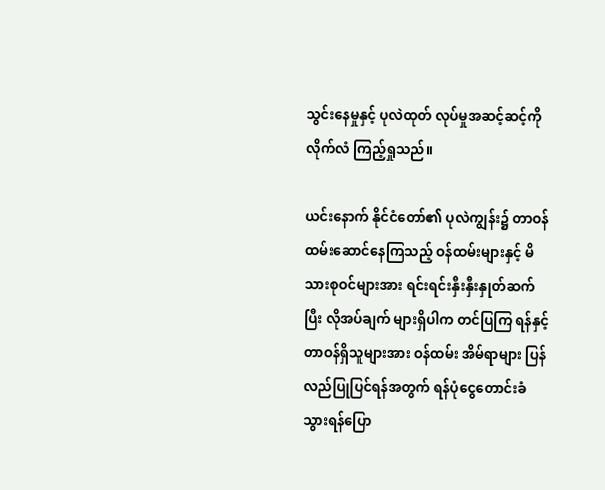သွင်းနေမှုနှင့် ပုလဲထုတ် လုပ်မှုအဆင့်ဆင့်ကို လိုက်လံ ကြည့်ရှုသည်။

ယင်းနောက် နိုင်ငံတော်၏ ပုလဲကျွန်း၌ တာဝန် ထမ်းဆောင်နေကြသည့် ဝန်ထမ်းများနှင့် မိသားစုဝင်များအား ရင်းရင်းနှီးနှီးနှုတ်ဆက်ပြီး လိုအပ်ချက် များရှိပါက တင်ပြကြ ရန်နှင့် တာဝန်ရှိသူများအား ဝန်ထမ်း အိမ်ရာများ ပြန်လည်ပြုပြင်ရန်အတွက် ရန်ပုံငွေတောင်းခံ သွားရန်ပြော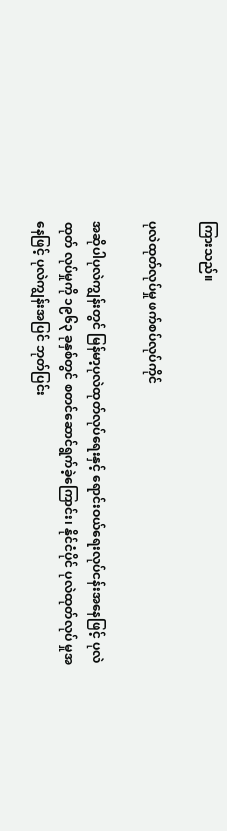ကြားသည်။

ပုလဲထုတ်လုပ်မှု ဖက်စပ်လုပ်ကိုင်

အဆိုပါပုလဲကျွန်းတွင် မြန်မာ့ပုလဲထုတ်လုပ်ရေးနှင့် ရောင်းဝယ်ရေးလုပ်ငန်းအနေဖြင့် ပုလဲထုတ် လုပ်မှုကို ၁၉၆၃ ခုနှစ်တွင် စတင်ဆောင်ရွက်ခဲ့ကြောင်း၊ နိုင်ငံပိုင် ပုလဲထုတ်လုပ် မှုအနေဖြင့် ပုလဲကျွန်းအပြင် ဘုတ်ပြင်း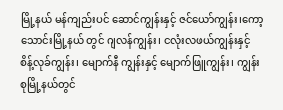မြို့နယ် မန်ကျည်းပင် ဆောင်ကျွန်းနှင့် ဇင်ယော်ကျွန်း၊ကော့သောင်းမြို့နယ် တွင် ဂျလန်ကျွန်း၊ ငလုံးလဖယ်ကျွန်းနှင့် စိန့်လုခ်ကျွန်း၊ မျောက်နီ ကျွန်းနှင့် မျောက်ဖြူကျွန်း၊ ကျွန်းစုမြို့နယ်တွင်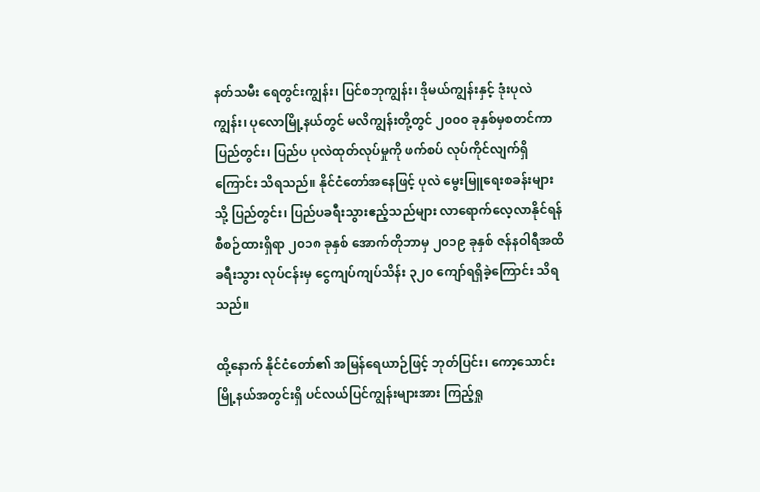နတ်သမီး ရေတွင်းကျွန်း၊ ပြင်စဘုကျွန်း၊ ဒိုမယ်ကျွန်းနှင့် ဒုံးပုလဲကျွန်း၊ ပုလောမြို့နယ်တွင် မလိကျွန်းတို့တွင် ၂၀၀၀ ခုနှစ်မှစတင်ကာ ပြည်တွင်း၊ ပြည်ပ ပုလဲထုတ်လုပ်မှုကို ဖက်စပ် လုပ်ကိုင်လျက်ရှိကြောင်း သိရသည်။ နိုင်ငံတော်အနေဖြင့် ပုလဲ မွေးမြူရေးစခန်းများသို့ ပြည်တွင်း၊ ပြည်ပခရီးသွားဧည့်သည်များ လာရောက်လေ့လာနိုင်ရန် စီစဉ်ထားရှိရာ ၂၀၁၈ ခုနှစ် အောက်တိုဘာမှ ၂၀၁၉ ခုနှစ် ဇန်နဝါရီအထိ ခရီးသွား လုပ်ငန်းမှ ငွေကျပ်ကျပ်သိန်း ၃၂၀ ကျော်ရရှိခဲ့ကြောင်း သိရသည်။

ထို့နောက် နိုင်ငံတော်၏ အမြန်ရေယာဉ်ဖြင့် ဘုတ်ပြင်း၊ ကော့သောင်း မြို့နယ်အတွင်းရှိ ပင်လယ်ပြင်ကျွန်းများအား ကြည့်ရှု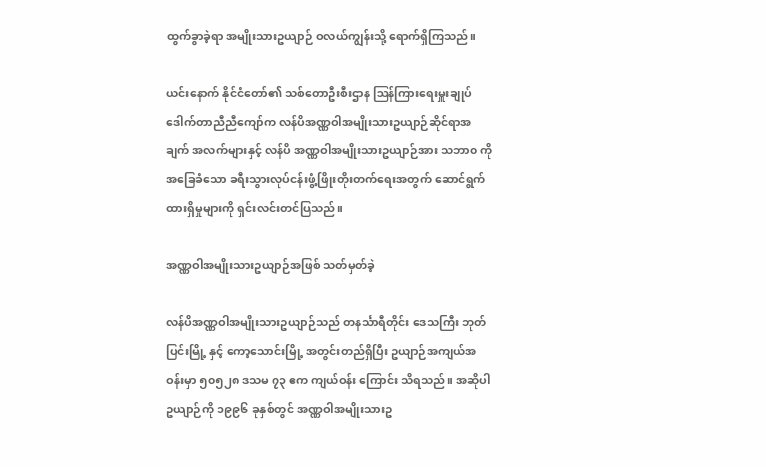ထွက်ခွာခဲ့ရာ အမျိုးသားဥယျာဉ် ဝလယ်ကျွန်းသို့ ရောက်ရှိကြသည်။

ယင်းနောက် နိုင်ငံတော်၏ သစ်တောဦးစီးဌာန ဩန်ကြားရေးမှူးချုပ် ဒေါက်တာညီညီကျော်က လန်ပိအဏ္ဏဝါအမျိုးသားဥယျာဉ်ဆိုင်ရာအချက် အလက်များနှင့် လန်ပိ အဏ္ဏဝါအမျိုးသားဥယျာဉ်အား သဘာ၀ ကိုအခြေခံသော ခရီးသွားလုပ်ငန်းဖွံ့ဖြိုးတိုးတက်ရေးအတွက် ဆောင်ရွက်ထားရှိမှုများကို ရှင်းလင်းတင်ပြသည်။

အဏ္ဏဝါအမျိုးသားဥယျာဉ်အဖြစ် သတ်မှတ်ခဲ့

လန်ပိအဏ္ဏဝါအမျိုးသားဥယျာဉ်သည် တနင်္သာရီတိုင်း ဒေသကြီး ဘုတ်ပြင်းမြို့ နှင့် ကော့သောင်းမြို့ အတွင်းတည်ရှိပြီး ဥယျာဉ်အကျယ်အဝန်းမှာ ၅၀၅၂၈ ဒသမ ၇၃ ဧက ကျယ်ဝန်း ကြောင်း သိရသည်။ အဆိုပါဥယျာဉ်ကို ၁၉၉၆ ခုနှစ်တွင် အဏ္ဏဝါအမျိုးသားဥ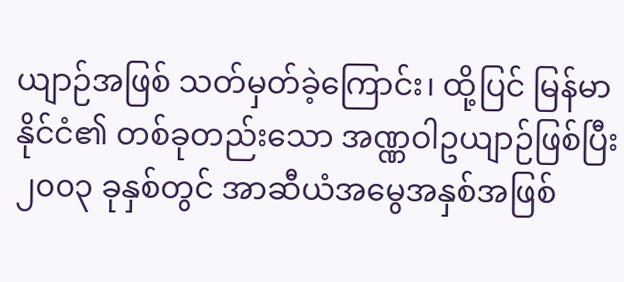ယျာဉ်အဖြစ် သတ်မှတ်ခဲ့ကြောင်း၊ ထို့ပြင် မြန်မာနိုင်ငံ၏ တစ်ခုတည်းသော အဏ္ဏဝါဥယျာဉ်ဖြစ်ပြီး ၂၀၀၃ ခုနှစ်တွင် အာဆီယံအမွေအနှစ်အဖြစ်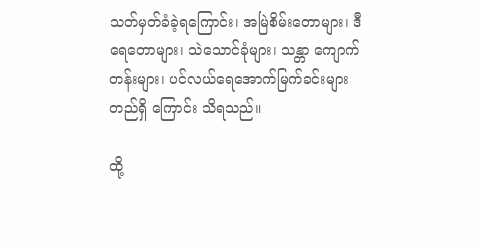သတ်မှတ်ခံခဲ့ရကြောင်း၊ အမြဲစိမ်းတောများ၊ ဒီရေတောများ၊ သဲသောင်ခုံများ၊ သန္တာ ကျောက်တန်းများ၊ ပင်လယ်ရေအောက်မြက်ခင်းများ တည်ရှိ ကြောင်း သိရသည်။

ထို့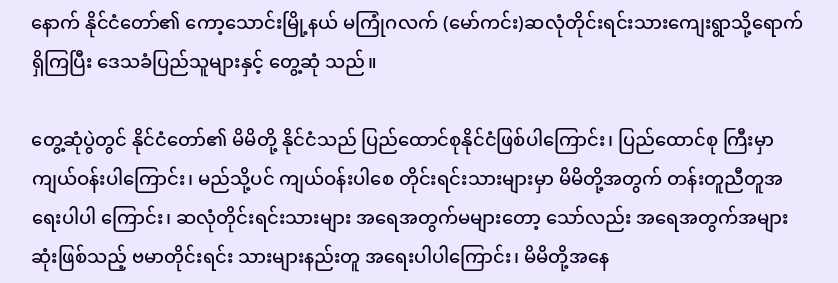နောက် နိုင်ငံတော်၏ ကော့သောင်းမြို့နယ် မကြုံဂလက် (မော်ကင်း)ဆလုံတိုင်းရင်းသားကျေးရွာသို့ရောက်ရှိကြပြီး ဒေသခံပြည်သူများနှင့် တွေ့ဆုံ သည်။

တွေ့ဆုံပွဲတွင် နိုင်ငံတော်၏ မိမိတို့ နိုင်ငံသည် ပြည်ထောင်စုနိုင်ငံဖြစ်ပါကြောင်း၊ ပြည်ထောင်စု ကြီးမှာ ကျယ်ဝန်းပါကြောင်း၊ မည်သို့ပင် ကျယ်ဝန်းပါစေ တိုင်းရင်းသားများမှာ မိမိတို့အတွက် တန်းတူညီတူအရေးပါပါ ကြောင်း၊ ဆလုံတိုင်းရင်းသားများ အရေအတွက်မများတော့ သော်လည်း အရေအတွက်အများဆုံးဖြစ်သည့် ဗမာတိုင်းရင်း သားများနည်းတူ အရေးပါပါကြောင်း၊ မိမိတို့အနေ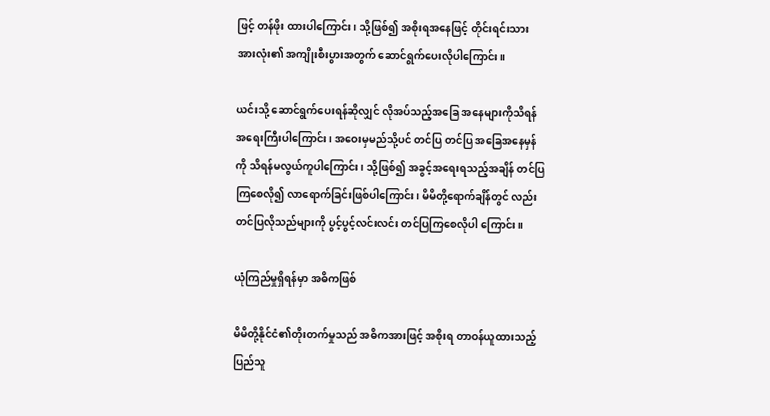ဖြင့် တန်ဖိုး ထားပါကြောင်း၊ သို့ဖြစ်၍ အစိုးရအနေဖြင့် တိုင်းရင်းသား အားလုံး၏ အကျိုးစီးပွားအတွက် ဆောင်ရွက်ပေးလိုပါကြောင်း။

ယင်းသို့ ဆောင်ရွက်ပေးရန်ဆိုလျှင် လိုအပ်သည့်အခြေ အနေများကိုသိရန် အရေးကြီးပါကြောင်း၊ အဝေးမှမည်သို့ပင် တင်ပြ တင်ပြ အခြေအနေမှန်ကို သိရန်မလွယ်ကူပါကြောင်း၊ သို့ဖြစ်၍ အခွင့်အရေးရသည့်အချိန် တင်ပြကြစေလို၍ လာရောက်ခြင်းဖြစ်ပါကြောင်း၊ မိမိတို့ရောက်ချိန်တွင် လည်း တင်ပြလိုသည်များကို ပွင့်ပွင့်လင်းလင်း တင်ပြကြစေလိုပါ ကြောင်း။

ယုံကြည်မှုရှိရန်မှာ အဓိကဖြစ်

မိမိတို့နိုင်ငံ၏တိုးတက်မှုသည် အဓိကအားဖြင့် အစိုးရ တာဝန်ယူထားသည့် ပြည်သူ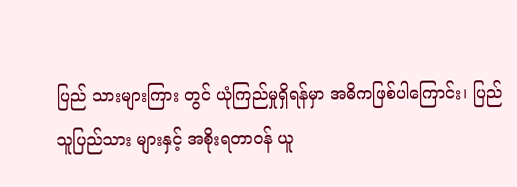ပြည် သားများကြား တွင် ယုံကြည်မှုရှိရန်မှာ အဓိကဖြစ်ပါကြောင်း၊ ပြည်သူပြည်သား များနှင့် အစိုးရတာဝန် ယူ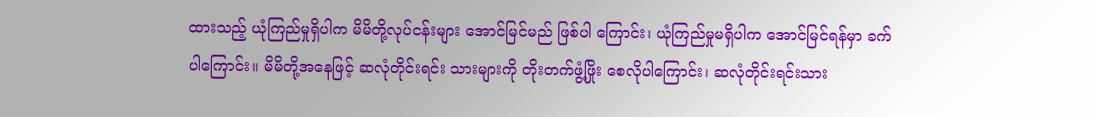ထားသည့် ယုံကြည်မှုရှိပါက မိမိတို့လုပ်ငန်းများ အောင်မြင်မည် ဖြစ်ပါ ကြောင်း၊ ယုံကြည်မှုမရှိပါက အောင်မြင်ရန်မှာ ခက်ပါကြောင်း။ မိမိတို့အနေဖြင့် ဆလုံတိုင်းရင်း သားများကို တိုးတက်ဖွံ့ဖြိုး စေလိုပါကြောင်း၊ ဆလုံတိုင်းရင်းသား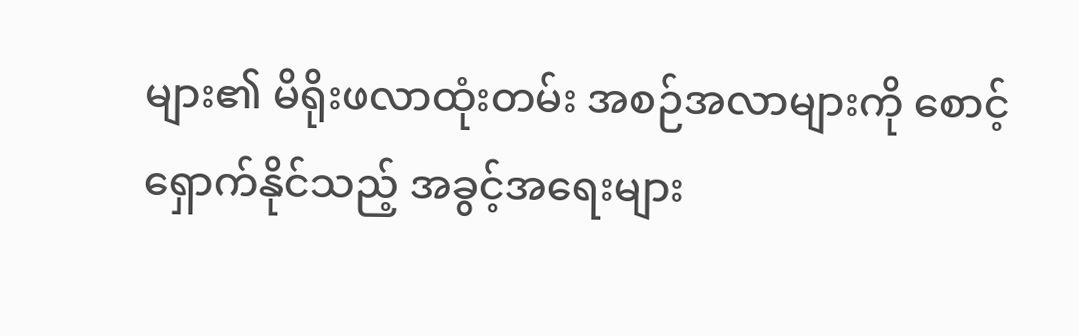များ၏ မိရိုးဖလာထုံးတမ်း အစဉ်အလာများကို စောင့်ရှောက်နိုင်သည့် အခွင့်အရေးများ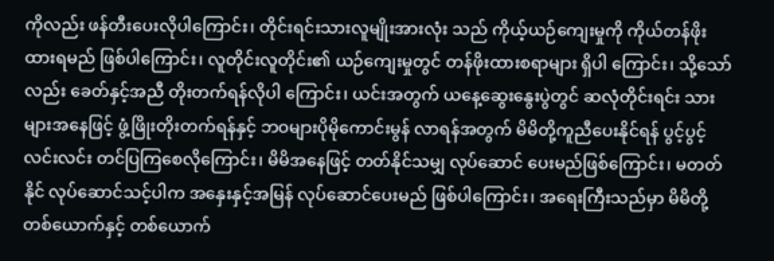ကိုလည်း ဖန်တီးပေးလိုပါကြောင်း၊ တိုင်းရင်းသားလူမျိုးအားလုံး သည် ကိုယ့်ယဉ်ကျေးမှုကို ကိုယ်တန်ဖိုးထားရမည် ဖြစ်ပါကြောင်း၊ လူတိုင်းလူတိုင်း၏ ယဉ်ကျေးမှုတွင် တန်ဖိုးထားစရာများ ရှိပါ ကြောင်း၊ သို့သော်လည်း ခေတ်နှင့်အညီ တိုးတက်ရန်လိုပါ ကြောင်း၊ ယင်းအတွက် ယနေ့ဆွေးနွေးပွဲတွင် ဆလုံတိုင်းရင်း သားများအနေဖြင့် ဖွံ့ဖြိုးတိုးတက်ရန်နှင့် ဘဝများပိုမိုကောင်းမွန် လာရန်အတွက် မိမိတို့ကူညီပေးနိုင်ရန် ပွင့်ပွင့်လင်းလင်း တင်ပြကြစေလိုကြောင်း၊ မိမိအနေဖြင့် တတ်နိုင်သမျှ လုပ်ဆောင် ပေးမည်ဖြစ်ကြောင်း၊ မတတ်နိုင် လုပ်ဆောင်သင့်ပါက အနှေးနှင့်အမြန် လုပ်ဆောင်ပေးမည် ဖြစ်ပါကြောင်း၊ အရေးကြီးသည်မှာ မိမိတို့တစ်ယောက်နှင့် တစ်ယောက်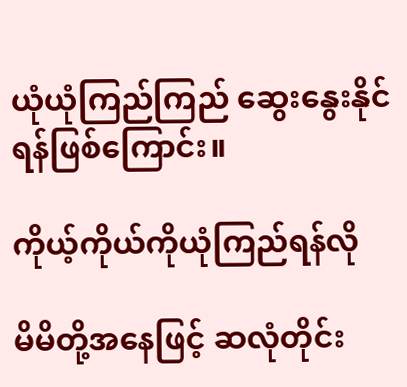ယုံယုံကြည်ကြည် ဆွေးနွေးနိုင် ရန်ဖြစ်ကြောင်း။

ကိုယ့်ကိုယ်ကိုယုံကြည်ရန်လို

မိမိတို့အနေဖြင့် ဆလုံတိုင်း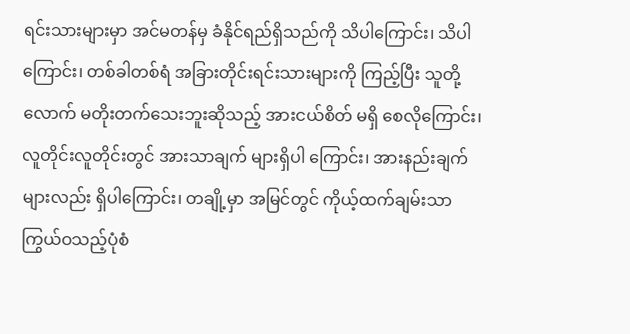ရင်းသားများမှာ အင်မတန်မှ ခံနိုင်ရည်ရှိသည်ကို သိပါကြောင်း၊ သိပါ ကြောင်း၊ တစ်ခါတစ်ရံ အခြားတိုင်းရင်းသားများကို ကြည့်ပြီး သူတို့လောက် မတိုးတက်သေးဘူးဆိုသည့် အားငယ်စိတ် မရှိ စေလိုကြောင်း၊ လူတိုင်းလူတိုင်းတွင် အားသာချက် များရှိပါ ကြောင်း၊ အားနည်းချက်များလည်း ရှိပါကြောင်း၊ တချို့မှာ အမြင်တွင် ကိုယ့်ထက်ချမ်းသာ ကြွယ်ဝသည့်ပုံစံ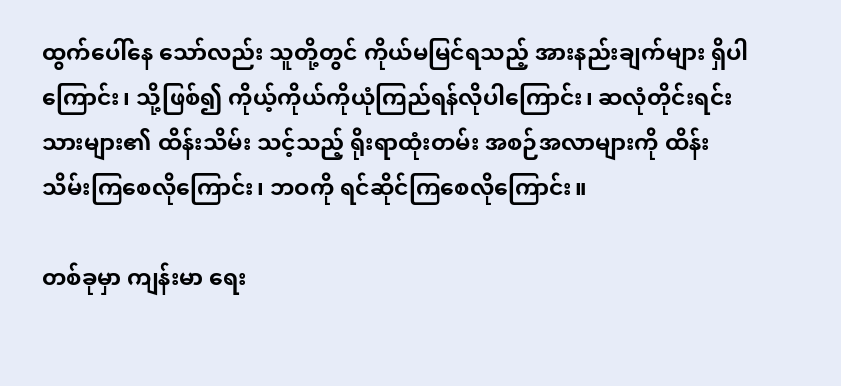ထွက်ပေါ်နေ သော်လည်း သူတို့တွင် ကိုယ်မမြင်ရသည့် အားနည်းချက်များ ရှိပါကြောင်း၊ သို့ဖြစ်၍ ကိုယ့်ကိုယ်ကိုယုံကြည်ရန်လိုပါကြောင်း၊ ဆလုံတိုင်းရင်းသားများ၏ ထိန်းသိမ်း သင့်သည့် ရိုးရာထုံးတမ်း အစဉ်အလာများကို ထိန်းသိမ်းကြစေလိုကြောင်း၊ ဘဝကို ရင်ဆိုင်ကြစေလိုကြောင်း။

တစ်ခုမှာ ကျန်းမာ ရေး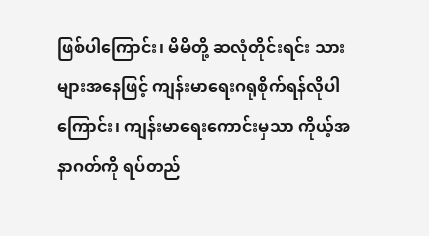ဖြစ်ပါကြောင်း၊ မိမိတို့ ဆလုံတိုင်းရင်း သားများအနေဖြင့် ကျန်းမာရေးဂရုစိုက်ရန်လိုပါကြောင်း၊ ကျန်းမာရေးကောင်းမှသာ ကိုယ့်အနာဂတ်ကို ရပ်တည်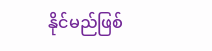နိုင်မည်ဖြစ်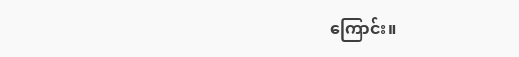ကြောင်း။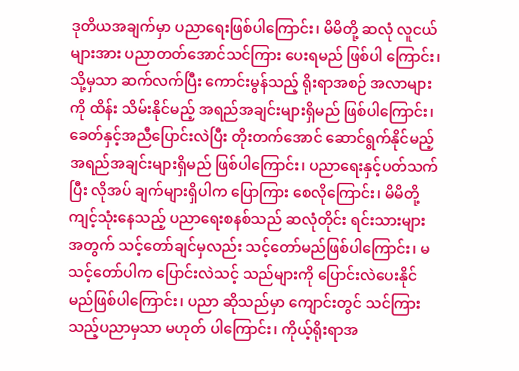ဒုတိယအချက်မှာ ပညာရေးဖြစ်ပါကြောင်း၊ မိမိတို့ ဆလုံ လူငယ်များအား ပညာတတ်အောင်သင်ကြား ပေးရမည် ဖြစ်ပါ ကြောင်း၊ သို့မှသာ ဆက်လက်ပြီး ကောင်းမွန်သည့် ရိုးရာအစဉ် အလာများကို ထိန်း သိမ်းနိုင်မည့် အရည်အချင်းများရှိမည် ဖြစ်ပါကြောင်း၊ ခေတ်နှင့်အညီပြောင်းလဲပြီး တိုးတက်အောင် ဆောင်ရွက်နိုင်မည့် အရည်အချင်းများရှိမည် ဖြစ်ပါကြောင်း၊ ပညာရေးနှင့်ပတ်သက်ပြီး လိုအပ် ချက်များရှိပါက ပြောကြား စေလိုကြောင်း၊ မိမိတို့ကျင့်သုံးနေသည့် ပညာရေးစနစ်သည် ဆလုံတိုင်း ရင်းသားများအတွက် သင့်တော်ချင်မှလည်း သင့်တော်မည်ဖြစ်ပါကြောင်း၊ မသင့်တော်ပါက ပြောင်းလဲသင့် သည်များကို ပြောင်းလဲပေးနိုင်မည်ဖြစ်ပါကြောင်း၊ ပညာ ဆိုသည်မှာ ကျောင်းတွင် သင်ကြားသည့်ပညာမှသာ မဟုတ် ပါကြောင်း၊ ကိုယ့်ရိုးရာအ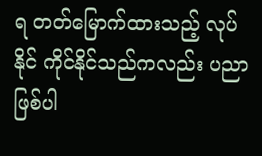ရ တတ်မြောက်ထားသည့် လုပ်နိုင် ကိုင်နိုင်သည်ကလည်း ပညာဖြစ်ပါ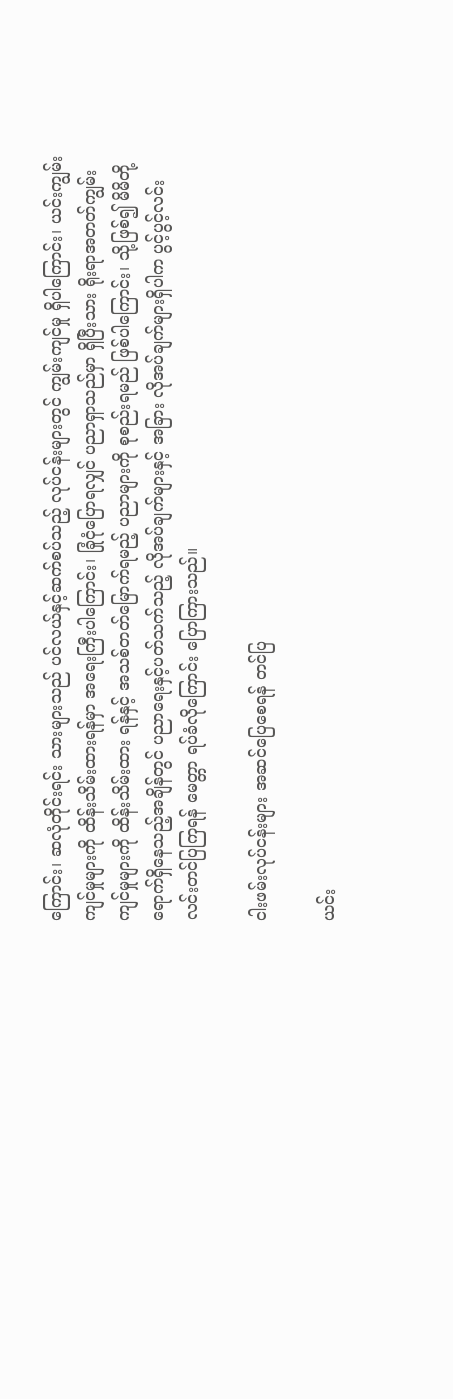ကြောင်း၊ ဆလုံတိုင်းရင်း သားများသည် ပင်လယ်နှင့်ဆက်စပ်သည့် လုပ်ငန်းများတွင် ကျွမ်းကျင်မှု ရှိပါကြောင်း၊ ယင်းကျွမ်းကျင်မှုများကို ထိန်းသိမ်းထားရန်မှာ အရေးကြီးပါကြောင်း၊ ခြုံငုံပြောရလျှင် ပညာရှာသည်မှာ ရှိပြီးသား ရိုးရာအတတ်ကျွမ်းကျင်မှုများကို ထိန်းသိမ်းထား ရန်နှင့် အသစ်တတ်မြောက်ရမည့် ပညာများကို စုစည်းရမည် ဖြစ်ပါကြောင်း၊ သို့ဖြစ်၍ မိမိတို့ရောက်ရှိနေသည့်အချိန်တွင် ပညာရေးနှင့်ပတ်သက်သည့် လိုအပ်ချက်များနှင့် အခြား လိုအပ်ချက်များရှိပါက ပွင့်ပွင့်လင်းလင်းတင်ပြကြရန် မေတ္တာ ရပ်ခံလိုကြောင်း ပြောကြားသည်။

ငါးဖမ်းလုပ်ငန်းများ အဆင်ပြေစေရန် တင်ပြ

ယင်း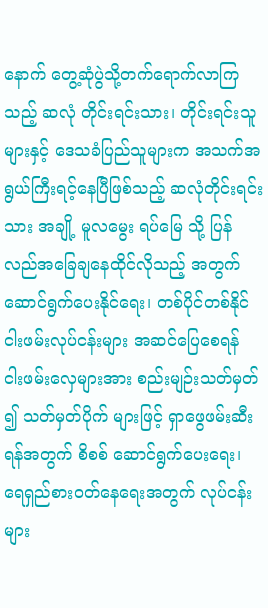နောက် တွေ့ဆုံပွဲသို့တက်ရောက်လာကြသည့် ဆလုံ တိုင်းရင်းသား၊ တိုင်းရင်းသူများနှင့် ဒေသခံပြည်သူများက အသက်အရွယ်ကြီးရင့်နေပြီဖြစ်သည့် ဆလုံတိုင်းရင်းသား အချို့ မူလမွေး ရပ်မြေ သို့ ပြန်လည်အခြေချနေထိုင်လိုသည့် အတွက် ဆောင်ရွက်ပေးနိုင်ရေး၊ တစ်ပိုင်တစ်နိုင် ငါးဖမ်းလုပ်ငန်းများ အဆင်ပြေစေရန် ငါးဖမ်းလှေများအား စည်းမျဉ်းသတ်မှတ် ၍ သတ်မှတ်ပိုက် များဖြင့် ရှာဖွေဖမ်းဆီးရန်အတွက် စိစစ် ဆောင်ရွက်ပေးရေး၊ ရေရှည်စားဝတ်နေရေးအတွက် လုပ်ငန်း များ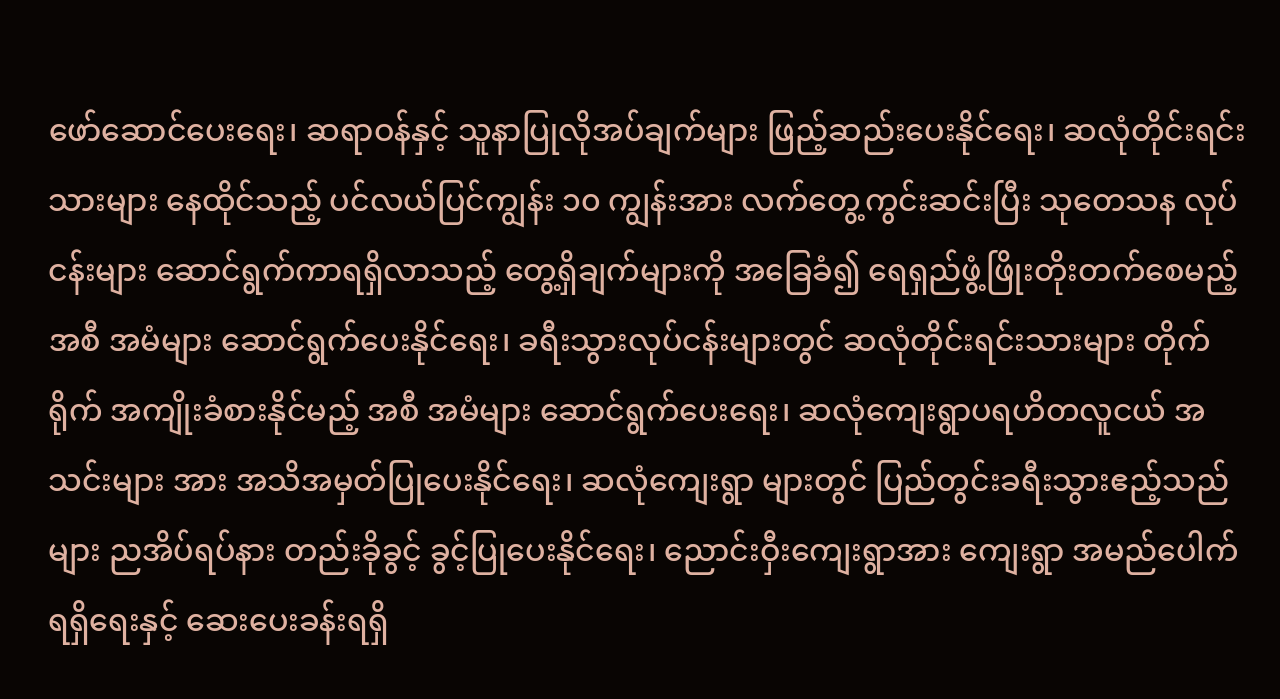ဖော်ဆောင်ပေးရေး၊ ဆရာဝန်နှင့် သူနာပြုလိုအပ်ချက်များ ဖြည့်ဆည်းပေးနိုင်ရေး၊ ဆလုံတိုင်းရင်း သားများ နေထိုင်သည့် ပင်လယ်ပြင်ကျွန်း ၁၀ ကျွန်းအား လက်တွေ့ကွင်းဆင်းပြီး သုတေသန လုပ်ငန်းများ ဆောင်ရွက်ကာရရှိလာသည့် တွေ့ရှိချက်များကို အခြေခံ၍ ရေရှည်ဖွံ့ဖြိုးတိုးတက်စေမည့် အစီ အမံများ ဆောင်ရွက်ပေးနိုင်ရေး၊ ခရီးသွားလုပ်ငန်းများတွင် ဆလုံတိုင်းရင်းသားများ တိုက်ရိုက် အကျိုးခံစားနိုင်မည့် အစီ အမံများ ဆောင်ရွက်ပေးရေး၊ ဆလုံကျေးရွာပရဟိတလူငယ် အသင်းများ အား အသိအမှတ်ပြုပေးနိုင်ရေး၊ ဆလုံကျေးရွာ များတွင် ပြည်တွင်းခရီးသွားဧည့်သည်များ ညအိပ်ရပ်နား တည်းခိုခွင့် ခွင့်ပြုပေးနိုင်ရေး၊ ညောင်းဝှီးကျေးရွာအား ကျေးရွာ အမည်ပေါက်ရရှိရေးနှင့် ဆေးပေးခန်းရရှိ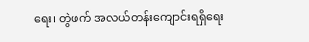ရေး၊ တွဲဖက် အလယ်တန်းကျောင်းရရှိရေး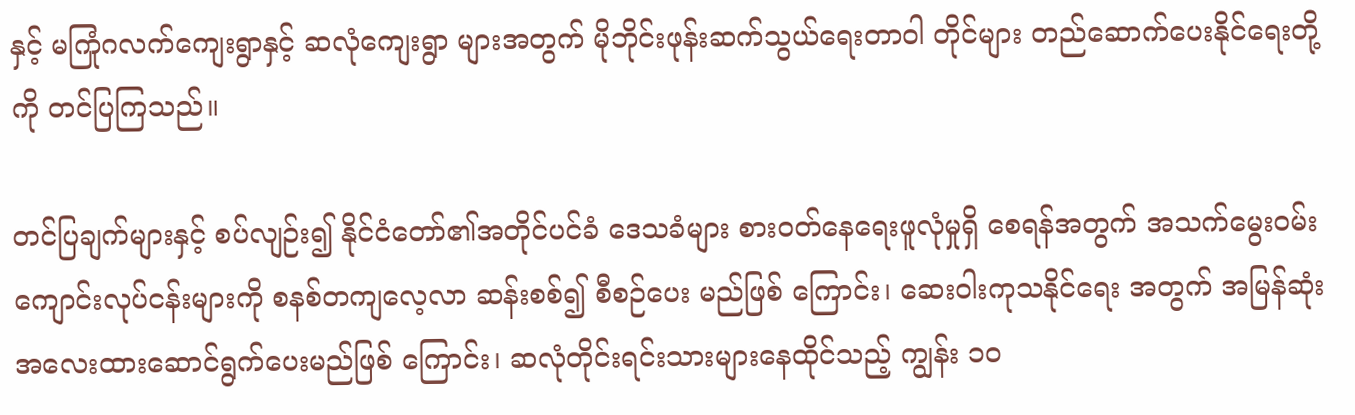နှင့် မကြုံဂလက်ကျေးရွာနှင့် ဆလုံကျေးရွာ များအတွက် မိုဘိုင်းဖုန်းဆက်သွယ်ရေးတာဝါ တိုင်များ တည်ဆောက်ပေးနိုင်ရေးတို့ကို တင်ပြကြသည်။

တင်ပြချက်များနှင့် စပ်လျဉ်း၍ နိုင်ငံတော်၏အတိုင်ပင်ခံ ဒေသခံများ စားဝတ်နေရေးဖူလုံမှုရှိ စေရန်အတွက် အသက်မွေးဝမ်းကျောင်းလုပ်ငန်းများကို စနစ်တကျလေ့လာ ဆန်းစစ်၍ စီစဉ်ပေး မည်ဖြစ် ကြောင်း၊ ဆေးဝါးကုသနိုင်ရေး အတွက် အမြန်ဆုံး အလေးထားဆောင်ရွက်ပေးမည်ဖြစ် ကြောင်း၊ ဆလုံတိုင်းရင်းသားများနေထိုင်သည့် ကျွန်း ၁၀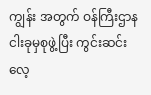ကျွန်း အတွက် ဝန်ကြီးဌာန ငါးခုမှစုဖွဲ့ပြီး ကွင်းဆင်းလေ့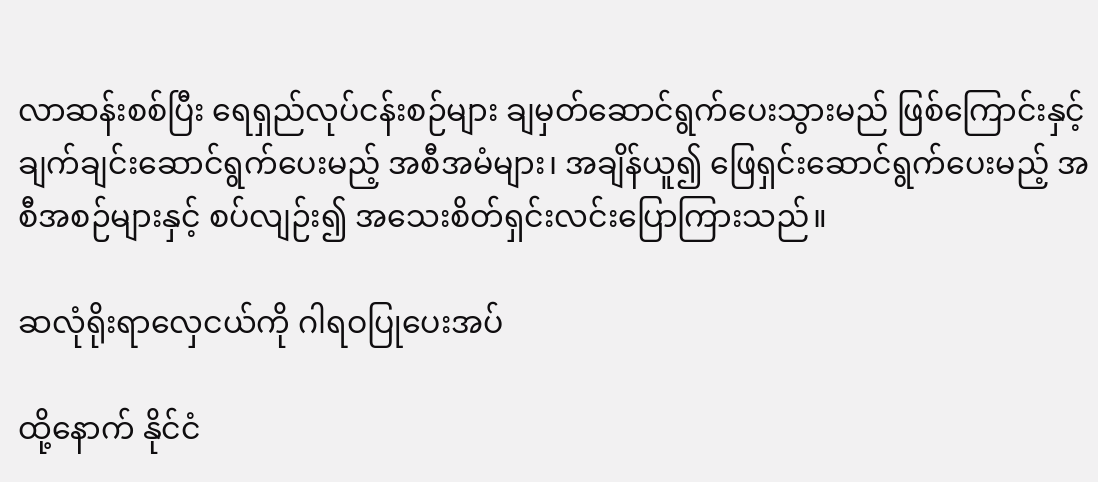လာဆန်းစစ်ပြီး ရေရှည်လုပ်ငန်းစဉ်များ ချမှတ်ဆောင်ရွက်ပေးသွားမည် ဖြစ်ကြောင်းနှင့် ချက်ချင်းဆောင်ရွက်ပေးမည့် အစီအမံများ၊ အချိန်ယူ၍ ဖြေရှင်းဆောင်ရွက်ပေးမည့် အစီအစဉ်များနှင့် စပ်လျဉ်း၍ အသေးစိတ်ရှင်းလင်းပြောကြားသည်။

ဆလုံရိုးရာလှေငယ်ကို ဂါရဝပြုပေးအပ်

ထို့နောက် နိုင်ငံ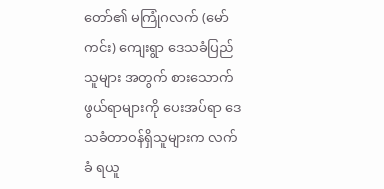တော်၏ မကြုံဂလက် (မော်ကင်း) ကျေးရွာ ဒေသခံပြည်သူများ အတွက် စားသောက် ဖွယ်ရာများကို ပေးအပ်ရာ ဒေသခံတာဝန်ရှိသူများက လက်ခံ ရယူ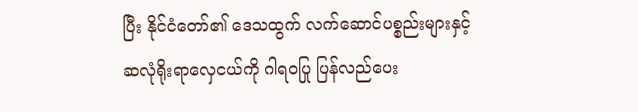ပြီး နိုင်ငံတော်၏ ဒေသထွက် လက်ဆောင်ပစ္စည်းများနှင့် ဆလုံရိုးရာလှေငယ်ကို ဂါရဝပြု ပြန်လည်ပေး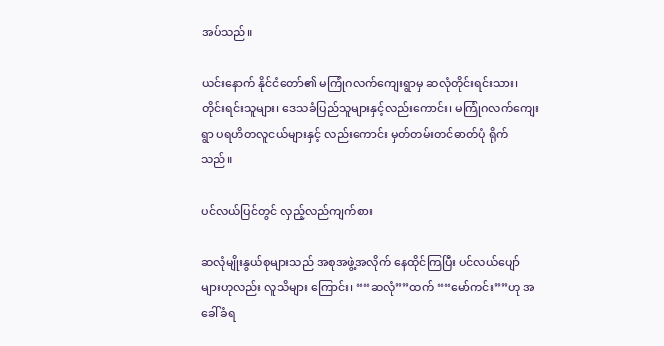အပ်သည်။

ယင်းနောက် နိုင်ငံတော်၏ မကြုံဂလက်ကျေးရွာမှ ဆလုံတိုင်းရင်းသား၊ တိုင်းရင်းသူများ၊ ဒေသခံပြည်သူများနှင့်လည်းကောင်း၊ မကြုံဂလက်ကျေးရွာ ပရဟိတလူငယ်များနှင့် လည်းကောင်း မှတ်တမ်းတင်ဓာတ်ပုံ ရိုက်သည်။

ပင်လယ်ပြင်တွင် လှည့်လည်ကျက်စား

ဆလုံမျိုးနွယ်စုများသည် အစုအဖွဲ့အလိုက် နေထိုင်ကြပြီး ပင်လယ်ပျော်များဟုလည်း လူသိများ ကြောင်း၊ ““ဆလုံ””ထက် ““မော်ကင်း””ဟု အခေါ်ခံရ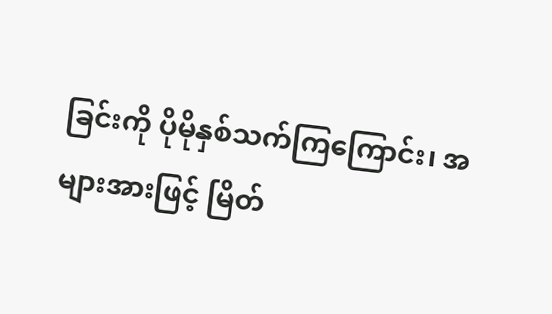ခြင်းကို ပိုမိုနှစ်သက်ကြကြောင်း၊ အများအားဖြင့် မြိတ်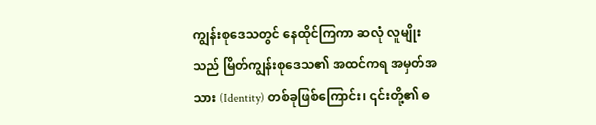ကျွန်းစုဒေသတွင် နေထိုင်ကြကာ ဆလုံ လူမျိုးသည် မြိတ်ကျွန်းစုဒေသ၏ အထင်ကရ အမှတ်အသား (Identity) တစ်ခုဖြစ်ကြောင်း၊ ၎င်းတို့၏ ဓ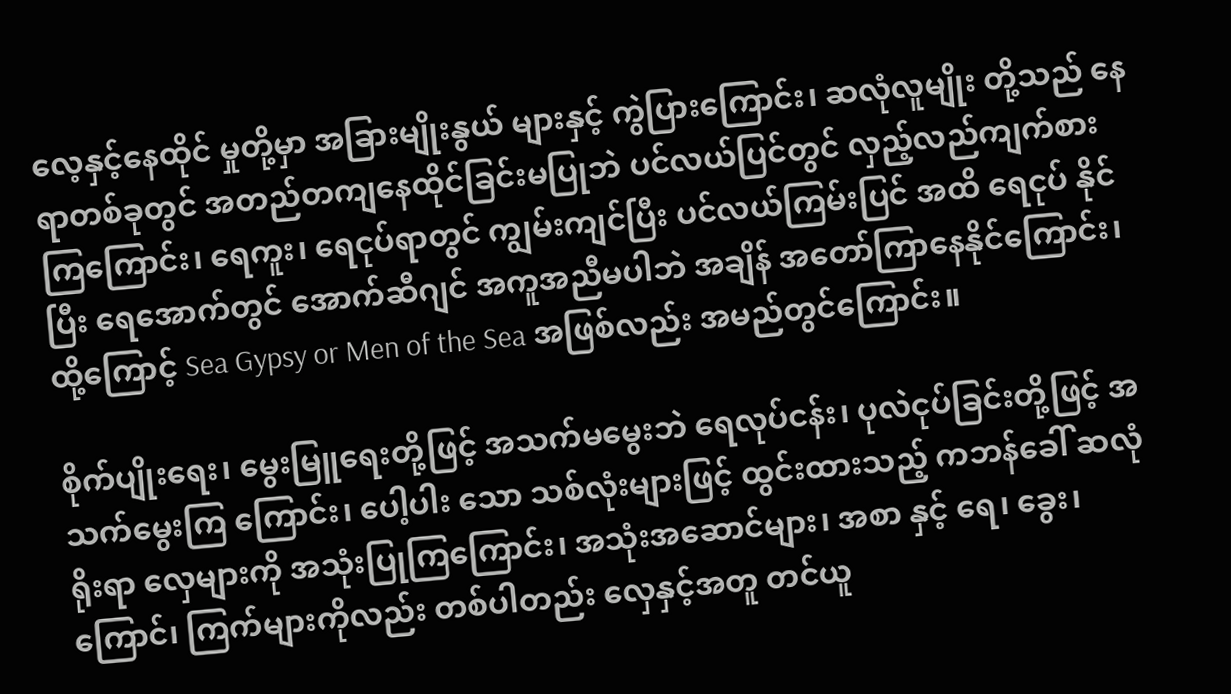လေ့နှင့်နေထိုင် မှုတို့မှာ အခြားမျိုးနွယ် များနှင့် ကွဲပြားကြောင်း၊ ဆလုံလူမျိုး တို့သည် နေရာတစ်ခုတွင် အတည်တကျနေထိုင်ခြင်းမပြုဘဲ ပင်လယ်ပြင်တွင် လှည့်လည်ကျက်စားကြကြောင်း၊ ရေကူး၊ ရေငုပ်ရာတွင် ကျွမ်းကျင်ပြီး ပင်လယ်ကြမ်းပြင် အထိ ရေငုပ် နိုင်ပြီး ရေအောက်တွင် အောက်ဆီဂျင် အကူအညီမပါဘဲ အချိန် အတော်ကြာနေနိုင်ကြောင်း၊ ထို့ကြောင့် Sea Gypsy or Men of the Sea အဖြစ်လည်း အမည်တွင်ကြောင်း။

စိုက်ပျိုးရေး၊ မွေးမြူရေးတို့ဖြင့် အသက်မမွေးဘဲ ရေလုပ်ငန်း၊ ပုလဲငုပ်ခြင်းတို့ဖြင့် အသက်မွေးကြ ကြောင်း၊ ပေါ့ပါး သော သစ်လုံးများဖြင့် ထွင်းထားသည့် ကဘန်ခေါ် ဆလုံရိုးရာ လှေများကို အသုံးပြုကြကြောင်း၊ အသုံးအဆောင်များ၊ အစာ နှင့် ရေ၊ ခွေး၊ ကြောင်၊ ကြက်များကိုလည်း တစ်ပါတည်း လှေနှင့်အတူ တင်ယူ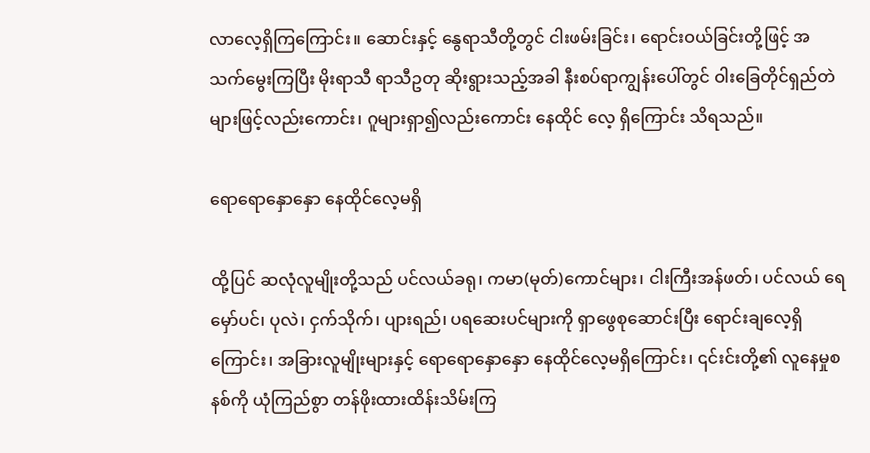လာလေ့ရှိကြကြောင်း။ ဆောင်းနှင့် နွေရာသီတို့တွင် ငါးဖမ်းခြင်း၊ ရောင်းဝယ်ခြင်းတို့ဖြင့် အသက်မွေးကြပြီး မိုးရာသီ ရာသီဥတု ဆိုးရွားသည့်အခါ နီးစပ်ရာကျွန်းပေါ်တွင် ဝါးခြေတိုင်ရှည်တဲ များဖြင့်လည်းကောင်း၊ ဂူများရှာ၍လည်းကောင်း နေထိုင် လေ့ ရှိကြောင်း သိရသည်။

ရောရောနှောနှော နေထိုင်လေ့မရှိ

ထို့ပြင် ဆလုံလူမျိုးတို့သည် ပင်လယ်ခရု၊ ကမာ(မုတ်)ကောင်များ၊ ငါးကြီးအန်ဖတ်၊ ပင်လယ် ရေမှော်ပင်၊ ပုလဲ၊ ငှက်သိုက်၊ ပျားရည်၊ ပရဆေးပင်များကို ရှာဖွေစုဆောင်းပြီး ရောင်းချလေ့ရှိကြောင်း၊ အခြားလူမျိုးများနှင့် ရောရောနှောနှော နေထိုင်လေ့မရှိကြောင်း၊ ၎င်းင်းတို့၏ လူနေမှုစနစ်ကို ယုံကြည်စွာ တန်ဖိုးထားထိန်းသိမ်းကြ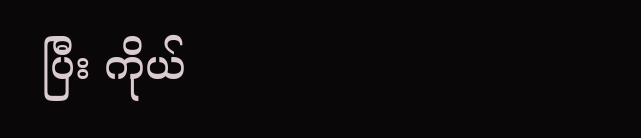ပြီး ကိုယ်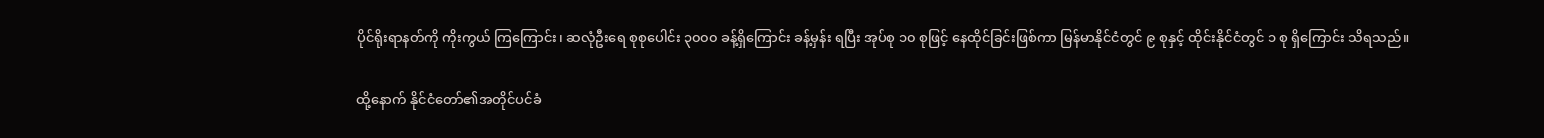ပိုင်ရိုးရာနတ်ကို ကိုးကွယ် ကြကြောင်း၊ ဆလုံဦးရေ စုစုပေါင်း ၃၀၀၀ ခန့်ရှိကြောင်း ခန့်မှန်း ရပြီး အုပ်စု ၁၀ စုဖြင့် နေထိုင်ခြင်းဖြစ်ကာ မြန်မာနိုင်ငံတွင် ၉ စုနှင့် ထိုင်းနိုင်ငံတွင် ၁ စု ရှိကြောင်း သိရသည်။

ထို့နောက် နိုင်ငံတော်၏အတိုင်ပင်ခံ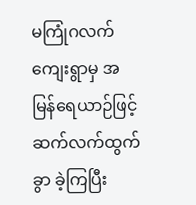မကြုံဂလက်ကျေးရွာမှ အမြန်ရေယာဉ်ဖြင့် ဆက်လက်ထွက်ခွာ ခဲ့ကြပြီး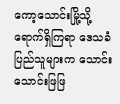ကော့သောင်းမြို့သို့ရောက်ရှိကြရာ ဒေသခံပြည်သူများက သောင်းသောင်းဖြဖြ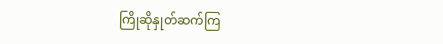ကြိုဆိုနှုတ်ဆက်ကြ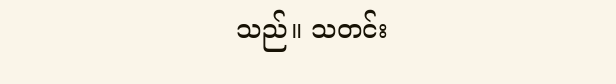သည်။ သတင်း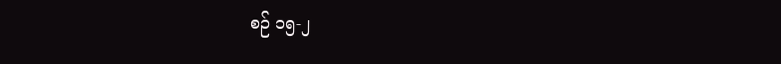စဉ် ၁၅-၂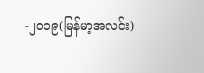-၂၀၁၉(မြန်မာ့အလင်း)